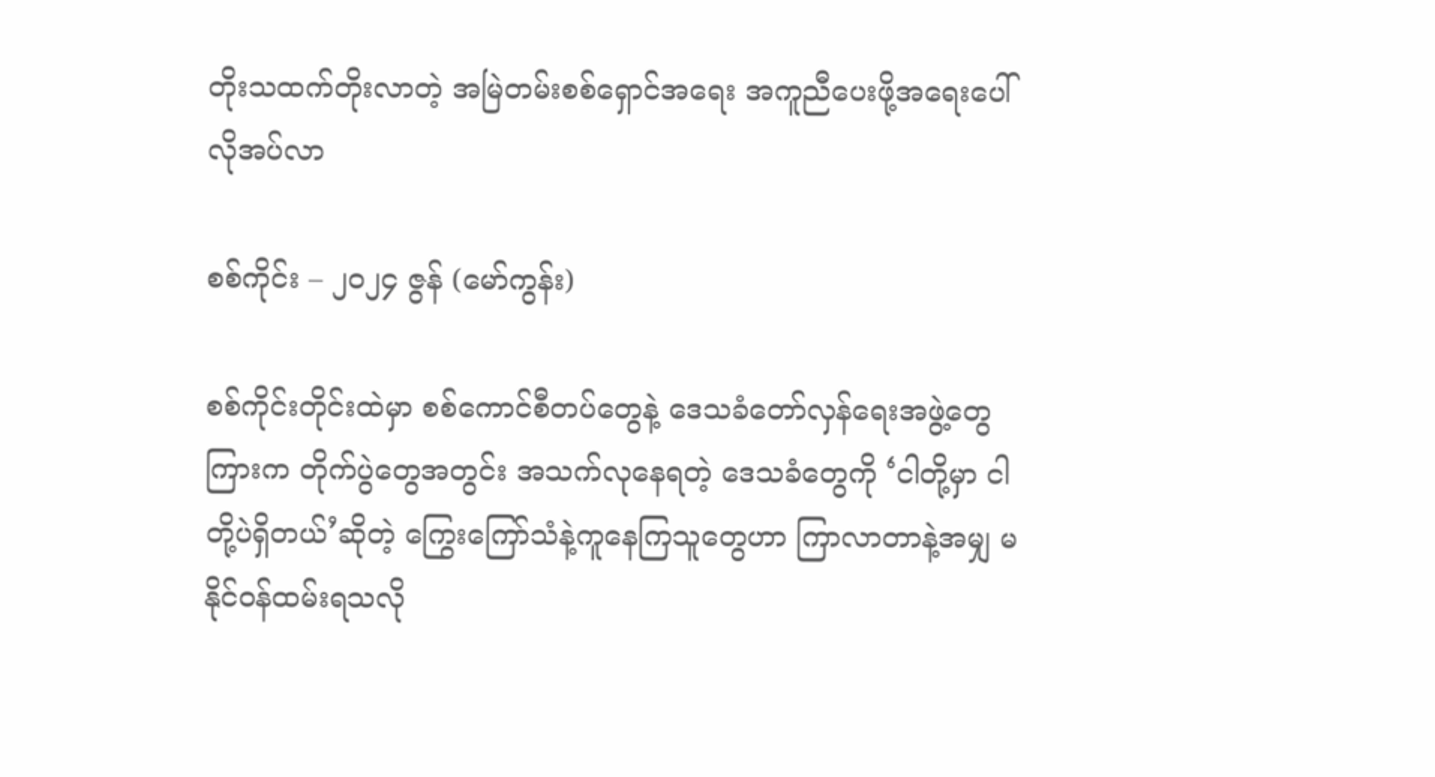တိုးသထက်တိုးလာတဲ့ အမြဲတမ်းစစ်ရှောင်အရေး အကူညီပေးဖို့အရေးပေါ်လိုအပ်လာ

စစ်ကိုင်း – ၂၀၂၄ ဇွန် (မော်ကွန်း)

စစ်ကိုင်းတိုင်းထဲမှာ စစ်ကောင်စီတပ်တွေနဲ့ ဒေသခံတော်လှန်ရေးအဖွဲ့တွေကြားက တိုက်ပွဲတွေအတွင်း အသက်လုနေရတဲ့ ဒေသခံတွေကို ‘ငါတို့မှာ ငါတို့ပဲရှိတယ်’ဆိုတဲ့ ကြွေးကြော်သံနဲ့ကူနေကြသူတွေဟာ ကြာလာတာနဲ့အမျှ မနိုင်ဝန်ထမ်းရသလို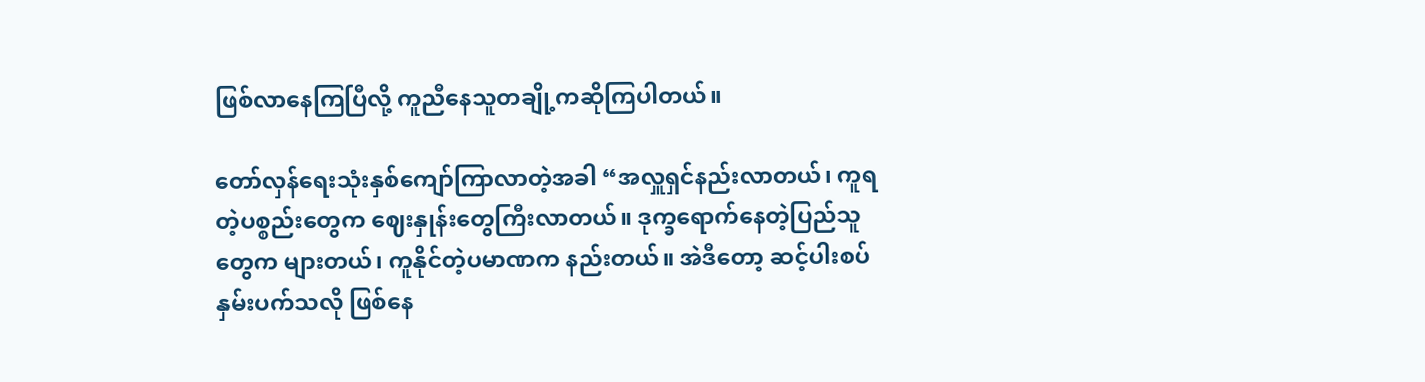ဖြစ်လာနေကြပြီလို့ ကူညီနေသူတချို့ကဆိုကြပါတယ်။

တော်လှန်ရေးသုံးနှစ်‌ကျော်ကြာလာတဲ့အခါ “အလှူရှင်နည်းလာတယ်၊ ကူရတဲ့ပစ္စည်းတွေက ဈေးနှုန်းတွေကြီးလာတယ်။ ဒုက္ခရောက်နေတဲ့ပြည်သူတွေက များတယ်၊ ကူနိုင်တဲ့ပမာဏက နည်းတယ်။ အဲဒီတော့ ဆင့်ပါးစပ်နှမ်းပက်သလို ဖြစ်နေ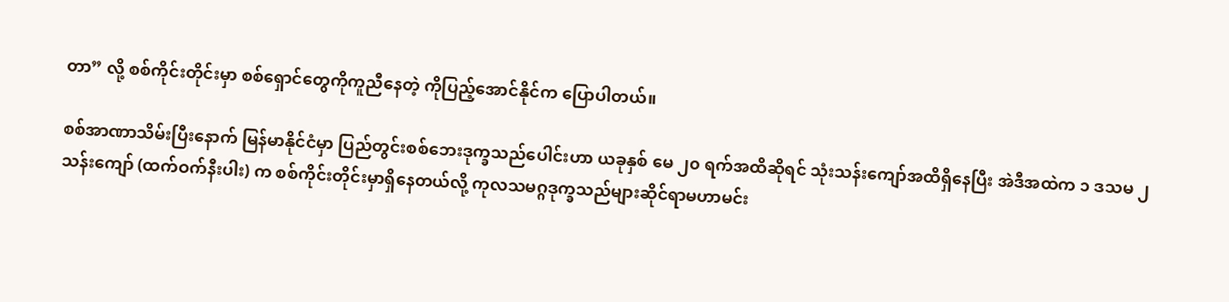တာ” လို့ စစ်ကိုင်းတိုင်းမှာ စစ်ရှောင်တွေကိုကူညီနေတဲ့ ကိုပြည့်အောင်နိုင်က ပြောပါတယ်။

စစ်အာဏာသိမ်းပြီးနောက် မြန်မာနိုင်ငံမှာ ပြည်တွင်းစစ်ဘေးဒုက္ခသည်ပေါင်းဟာ ယခုနှစ် မေ ၂၀ ရက်အထိဆိုရင် သုံးသန်းကျော်အထိရှိနေပြီး အဲဒီအထဲက ၁ ဒသမ ၂ သန်းကျော် (ထက်ဝက်နီးပါး) က စစ်ကိုင်းတိုင်းမှာရှိနေတယ်လို့ ကုလသမဂ္ဂဒုက္ခသည်များဆိုင်ရာမဟာမင်း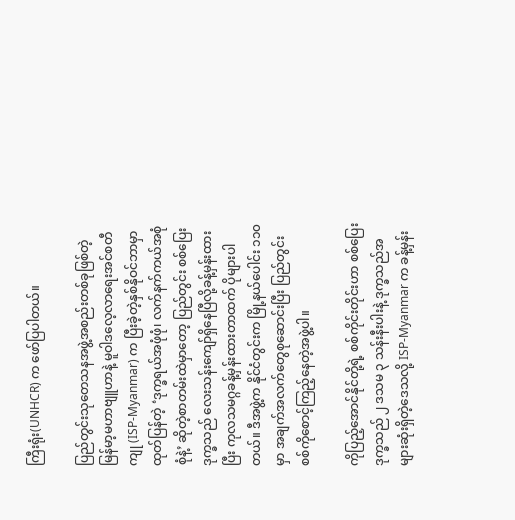ကြီးရုံး(UNHCR) က ဖော်ပြပါတယ်။

ပြည်တွင်းသုတေသနအဖွဲ့အစည်းတစ်ခုဖြစ်တဲ့ မြန်မာ့မဟာဗျူဟာနဲ့ မူဝါဒလေ့လာရေးအင်စတီကျု (ISP-Myanmar) က ပြီးခဲ့တဲ့နှစ်နိုဝင်ဘာမှာထုတ်ပြန်တဲ့ ‘ဒုက္ခရယ်အဖုံဖုံ၊ လက်နက်ကယ်အစုံစုံနဲ့’ ဆိုတဲ့စာတမ်းထဲမှာတော့ ပြည်တွင်း စစ်ပြေးဒုက္ခသည် လေးသန်းကျော်ရှိနေပြီလို့ခန့်မှန်းထားပြီး ကုလသမဂ္ဂခန့်မှန်းထားတာထက် ပိုများပါတယ်။ ဒီအဖွဲ့က နိုင်ငံတွင်းက မြို့နယ်ပေါင်း ၁၁၀ မှာ အချက်အလက်တွေစုဆောင်းပြီး ပြည်တွင်းစစ်ကိုစောင့်ကြည့်နေတဲ့အဖွဲ့ပါ။

ကိုပြည့်အောင်နိုင်တို့ရဲ့ စစ်ကိုင်းတိုင်းဟာ စစ်ပြေးဒုက္ခသည် ၂ ဒသမ ၃ သန်းနီးပါးနဲ့ ဒုက္ခသည်အများဆုံးရှိတဲ့ဒေသလို့ ISP-Myanmar က ခန့်မှန်း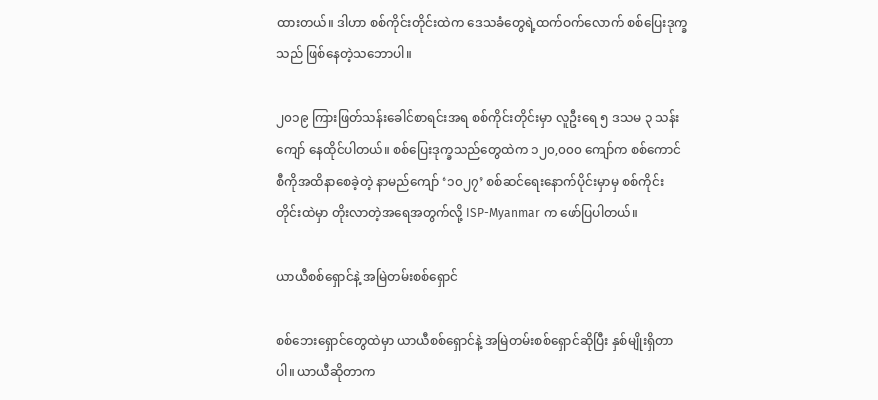ထားတယ်။ ဒါဟာ စစ်ကိုင်းတိုင်းထဲက ဒေသခံတွေရဲ့ထက်ဝက်လောက် စစ်ပြေးဒုက္ခသည် ဖြစ်နေတဲ့သဘောပါ။

၂၀၁၉ ကြားဖြတ်သန်းခေါင်စာရင်းအရ စစ်ကိုင်းတိုင်းမှာ လူဦးရေ ၅ ဒသမ ၃ သန်းကျော် နေထိုင်ပါတယ်။ စစ်ပြေးဒုက္ခသည်တွေထဲက ၁၂၀,၀၀၀ ကျော်က စစ်ကောင်စီကိုအထိနာစေခဲ့တဲ့ နာမည်ကျော် ‘၁၀၂၇’ စစ်ဆင်ရေးနောက်ပိုင်းမှာမှ စစ်ကိုင်းတိုင်းထဲမှာ တိုးလာတဲ့အရေအတွက်လို့ ISP-Myanmar က ဖော်ပြပါတယ်။

ယာယီစစ်ရှောင်နဲ့ အမြဲတမ်းစစ်ရှောင်

စစ်ဘေးရှောင်တွေထဲမှာ ယာယီစစ်ရှောင်နဲ့ အမြဲတမ်းစစ်ရှောင်ဆိုပြီး နှစ်မျိုးရှိတာပါ။ ယာယီဆိုတာက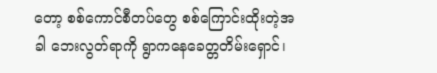တော့ စစ်ကောင်စီတပ်တွေ စစ်ကြောင်းထိုးတဲ့အခါ ဘေးလွတ်ရာကို ရွာကနေခေတ္တတိမ်းရှောင်၊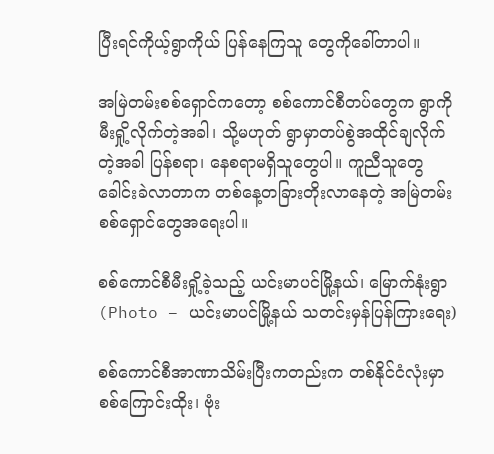ပြီးရင်ကိုယ့်ရွာကိုယ် ပြန်နေကြသူ တွေကိုခေါ်တာပါ။

အမြဲတမ်းစစ်ရှောင်ကတော့ စစ်ကောင်စီတပ်တွေက ရွာကိုမီးရှို့လိုက်တဲ့အခါ၊ သို့မဟုတ် ရွာမှာတပ်စွဲအထိုင်ချလိုက်တဲ့အခါ ပြန်စရာ၊ နေစရာမရှိသူတွေပါ။ ကူညီသူတွေခေါင်းခဲလာတာက တစ်နေ့တခြားတိုးလာနေတဲ့ အမြဲတမ်း စစ်ရှောင်တွေအရေးပါ။

စစ်ကောင်စီမီးရှို့ခဲ့သည့် ယင်းမာပင်မြို့နယ်၊ မြောက်နုံးရွာ (Photo – ယင်းမာပင်မြို့နယ် သတင်းမှန်ပြန်ကြားရေး)

စစ်ကောင်စီအာဏာသိမ်းပြီးကတည်းက တစ်နိုင်ငံလုံးမှာ စစ်ကြောင်းထိုး၊ ဗုံး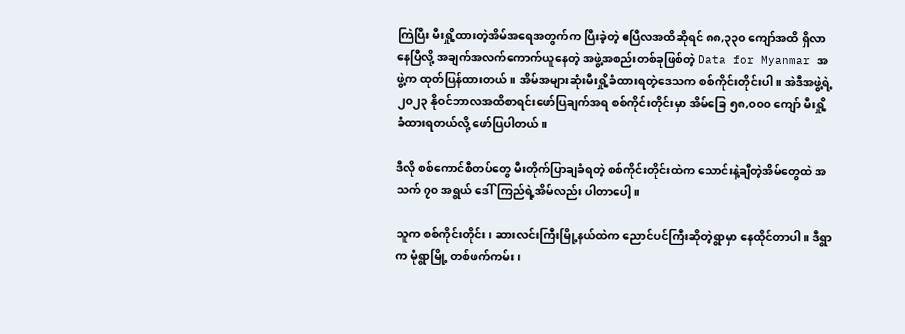ကြဲပြီး မီးရှို့ထားတဲ့အိမ်အရေအတွက်က ပြီးခဲ့တဲ့ ဧပြီလအထိဆိုရင် ၈၈,၃၃၀ ကျော်အထိ ရှိလာနေပြီလို့ အချက်အလက်ကောက်ယူနေတဲ့ အဖွဲ့အစည်းတစ်ခုဖြစ်တဲ့ Data for Myanmar အဖွဲ့က ထုတ်ပြန်ထားတယ်။ အိမ်အများဆုံးမီးရှို့ခံထားရတဲ့ဒေသက စစ်ကိုင်းတိုင်းပါ။ အဲဒီအဖွဲ့ရဲ့ ၂၀၂၃ နိုဝင်ဘာလအထိစာရင်းဖော်ပြချက်အရ စစ်ကိုင်းတိုင်းမှာ အိမ်ခြေ ၅၈,၀၀၀ ကျော် မီးရှို့ခံထားရတယ်လို့ ဖော်ပြပါတယ်။

ဒီလို စစ်ကောင်စီတပ်တွေ မီးတိုက်ပြာချခံရတဲ့ စစ်ကိုင်းတိုင်းထဲက သောင်းနဲ့ချီတဲ့အိမ်တွေထဲ အသက် ၇၀ အရွယ် ဒေါ်ကြည်ရဲ့အိမ်လည်း ပါတာပေါ့။

သူက စစ်ကိုင်းတိုင်း၊ ဆားလင်းကြီးမြို့နယ်ထဲက ညောင်ပင်ကြီးဆိုတဲ့ရွာမှာ နေထိုင်တာပါ။ ဒီရွာက မုံရွာမြို့ တစ်ဖက်ကမ်း၊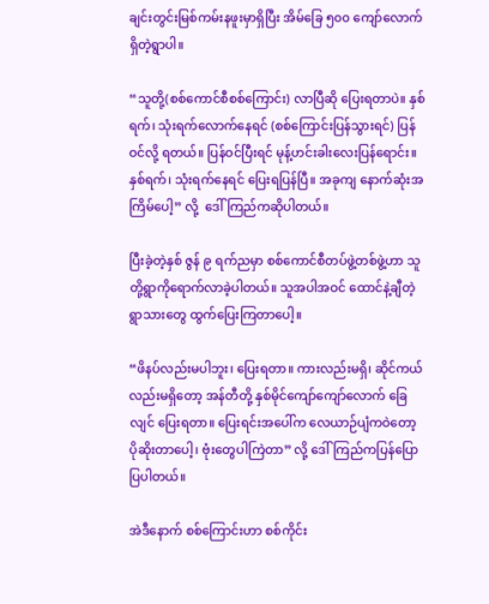ချင်းတွင်းမြစ်ကမ်းနဖူးမှာရှိပြီး အိမ်ခြေ ၅၀၀ ကျော်လောက် ရှိတဲ့ရွာပါ။

“သူတို့(စစ်ကောင်စီစစ်ကြောင်း) လာပြီဆို ပြေးရတာပဲ။ နှစ်ရက်၊ သုံးရက်လောက်နေရင် (စစ်ကြောင်းပြန်သွားရင်) ပြန်ဝင်လို့ ရတယ်။ ပြန်ဝင်ပြီးရင် မုန့်ဟင်းခါးလေးပြန်ရောင်း။ နှစ်ရက်၊ သုံးရက်နေရင် ပြေးရပြန်ပြီ။ အခုကျ နောက်ဆုံးအကြိမ်ပေါ့” လို့  ဒေါ်ကြည်ကဆိုပါတယ်။

ပြီးခဲ့တဲ့နှစ် ဇွန် ၉ ရက်ညမှာ စစ်ကောင်စီတပ်ဖွဲ့တစ်ဖွဲ့ဟာ သူတို့ရွာကိုရောက်လာခဲ့ပါတယ်။ သူအပါအဝင် ထောင်နဲ့ချီတဲ့ရွာသားတွေ ထွက်ပြေးကြတာပေါ့။

“ဖိနပ်လည်းမပါဘူး၊ ပြေးရတာ။ ကားလည်းမရှိ၊ ဆိုင်ကယ်လည်းမရှိတော့ အန်တီတို့ နှစ်မိုင်ကျော်ကျော်လောက် ခြေလျင် ပြေးရတာ။ ပြေးရင်းအပေါ်က လေယာဉ်ပျံကဝဲတော့ ပိုဆိုးတာပေါ့၊ ဗုံးတွေပါကြဲတာ” လို့ ဒေါ်ကြည်ကပြန်ပြောပြပါတယ်။

အဲဒီနောက် စစ်ကြောင်းဟာ စစ်ကိုင်း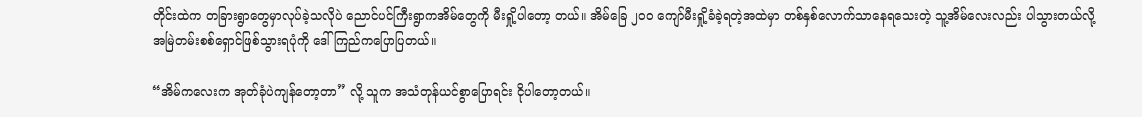တိုင်းထဲက တခြားရွာတွေမှာလုပ်ခဲ့သလိုပဲ ညောင်ပင်ကြီးရွာကအိမ်တွေကို မီးရှို့ပါတော့ တယ်။ အိမ်ခြေ ၂၀၀ ကျော်မီးရှို့ခံခဲ့ရတဲ့အထဲမှာ တစ်နှစ်လောက်သာနေရသေးတဲ့ သူ့အိမ်လေးလည်း ပါသွားတယ်လို့ အမြဲတမ်းစစ်ရှောင်ဖြစ်သွားရပုံကို ဒေါ်ကြည်ကပြောပြတယ်။

“အိမ်ကလေးက အုတ်ခုံပဲကျန်တော့တာ” လို့ သူက အသံတုန်ယင်စွာပြောရင်း ငိုပါတော့တယ်။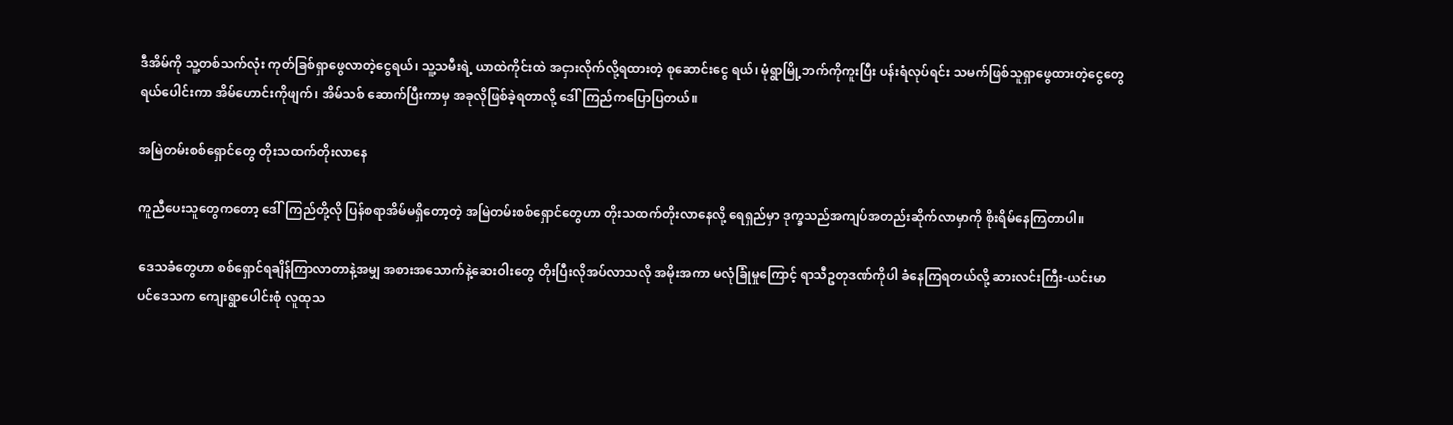ဒီအိမ်ကို သူ့တစ်သက်လုံး ကုတ်ခြစ်ရှာဖွေလာတဲ့ငွေရယ်၊ သူ့သမီးရဲ့ ယာထဲကိုင်းထဲ အငှားလိုက်လို့ရထားတဲ့ စုဆောင်းငွေ ရယ်၊ မုံရွာမြို့ဘက်ကိုကူးပြီး ပန်းရံလုပ်ရင်း သမက်ဖြစ်သူရှာဖွေထားတဲ့ငွေတွေရယ်ပေါင်းကာ အိမ်ဟောင်းကိုဖျက်၊ အိမ်သစ် ဆောက်ပြီးကာမှ အခုလိုဖြစ်ခဲ့ရတာလို့ ဒေါ်ကြည်ကပြောပြတယ်။

အမြဲတမ်းစစ်ရှောင်တွေ တိုးသထက်တိုးလာနေ

ကူညီပေးသူတွေကတော့ ဒေါ်ကြည်တို့လို ပြန်စရာအိမ်မရှိတော့တဲ့ အမြဲတမ်းစစ်ရှောင်တွေဟာ တိုးသထက်တိုးလာနေလို့ ရေရှည်မှာ ဒုက္ခသည်အကျပ်အတည်းဆိုက်လာမှာကို စိုးရိမ်နေကြတာပါ။

ဒေသခံတွေဟာ စစ်ရှောင်ရချိန်ကြာလာတာနဲ့အမျှ အစားအသောက်နဲ့ဆေးဝါးတွေ တိုးပြီးလိုအပ်လာသလို အမိုးအကာ မလုံခြုံမှုကြောင့် ရာသီဥတုဒဏ်ကိုပါ ခံနေကြရတယ်လို့ ဆားလင်းကြီး-ယင်းမာပင်ဒေသက ကျေးရွာပေါင်းစုံ လူထုသ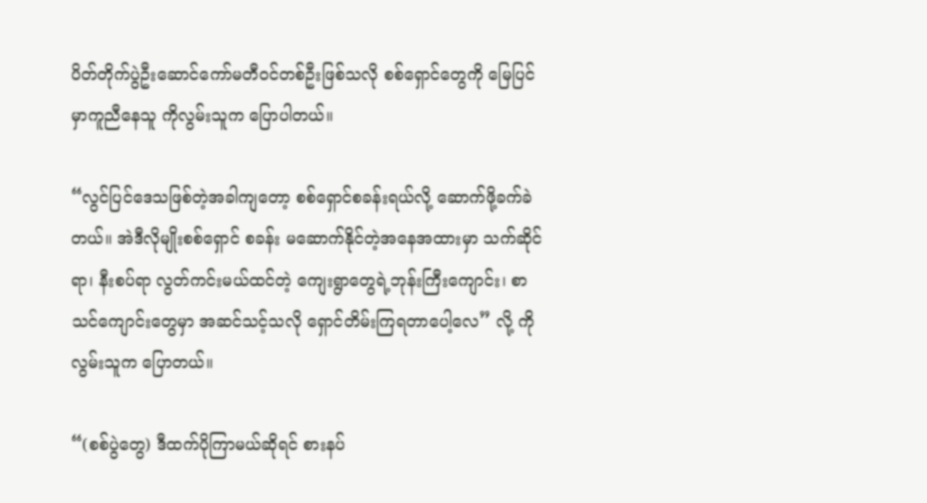ပိတ်တိုက်ပွဲဦးဆောင်ကော်မတီဝင်တစ်ဦးဖြစ်သလို စစ်ရှောင်တွေကို မြေပြင်မှာကူညီနေသူ ကိုလွမ်းသူက ပြောပါတယ်။

“လွင်ပြင်ဒေသဖြစ်တဲ့အခါကျတော့ စစ်ရှောင်စခန်းရယ်လို့ ဆောက်ဖို့ခက်ခဲတယ်။ အဲဒီလိုမျိုးစစ်ရှောင် စခန်း မဆောက်နိုင်တဲ့အနေအထားမှာ သက်ဆိုင်ရာ၊ နီးစပ်ရာ လွတ်ကင်းမယ်ထင်တဲ့ ကျေးရွာတွေရဲ့ဘုန်းကြီးကျောင်း၊ စာသင်ကျောင်းတွေမှာ အဆင်သင့်သလို ရှောင်တိမ်းကြရတာပေါ့လေ” လို့ ကိုလွမ်းသူက ပြောတယ်။

“(စစ်ပွဲတွေ) ဒီထက်ပိုကြာမယ်ဆိုရင် စားနပ်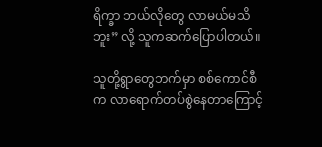ရိက္ခာ ဘယ်လိုတွေ လာမယ်မသိဘူး” လို့ သူကဆက်ပြောပါတယ်။

သူတို့ရွာတွေဘက်မှာ စစ်ကောင်စီက လာရောက်တပ်စွဲနေတာကြောင့်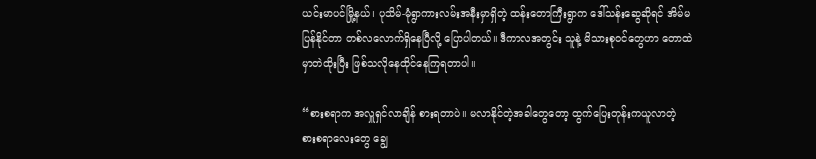ယင်းမာပင်မြို့နယ်၊ ပုသိမ်-မုံရွာကားလမ်းအနီးမှာရှိတဲ့ ထန်းတောကြီးရွာက ဒေါ်သန်းဆွေဆိုရင် အိမ်မပြန်နိုင်တာ တစ်လလောက်ရှိနေပြီလို့ ပြောပါတယ်။ ဒီကာလအတွင်း သူနဲ့ မိသားစုဝင်တွေဟာ တောထဲမှာတဲထိုးပြီး ဖြစ်သလိုနေထိုင်နေကြရတာပါ။

“စားစရာက အလှူရှင်လာချိန် စားရတာပဲ။ မလာနိုင်တဲ့အခါတွေတော့ ထွက်ပြေးတုန်းကယူလာတဲ့ စားစရာလေးတွေ ချွေ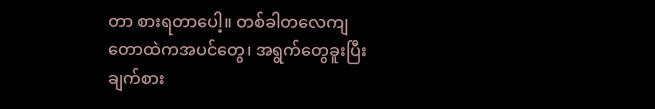တာ စားရတာပေါ့။ တစ်ခါတလေကျ တောထဲကအပင်တွေ၊ အရွက်တွေခူးပြီး ချက်စား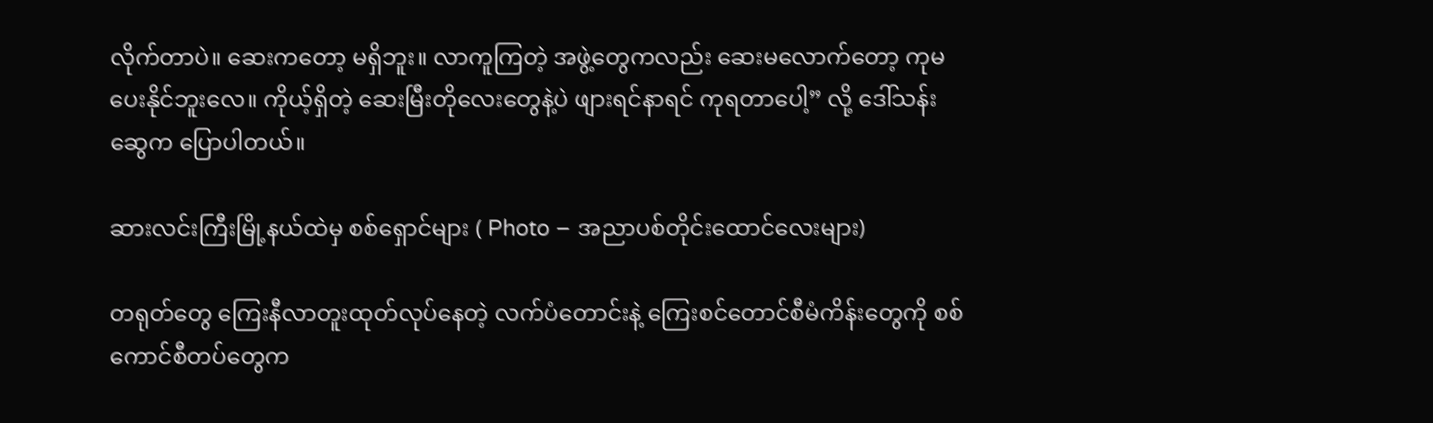လိုက်တာပဲ။ ဆေးကတော့ မရှိဘူး။ လာကူကြတဲ့ အဖွဲ့တွေကလည်း ဆေးမလောက်တော့ ကုမပေးနိုင်ဘူးလေ။ ကိုယ့်ရှိတဲ့ ဆေးမြီးတိုလေးတွေနဲ့ပဲ ဖျားရင်နာရင် ကုရတာပေါ့” လို့ ဒေါ်သန်းဆွေက ပြောပါတယ်။

ဆားလင်းကြီးမြို့နယ်ထဲမှ စစ်ရှောင်များ ( Photo – အညာပစ်တိုင်းထောင်လေးများ)

တရုတ်တွေ‌ ကြေးနီလာတူးထုတ်လုပ်နေတဲ့ လက်ပံတောင်းနဲ့ ကြေးစင်တောင်စီမံကိန်းတွေကို စစ်ကောင်စီတပ်တွေက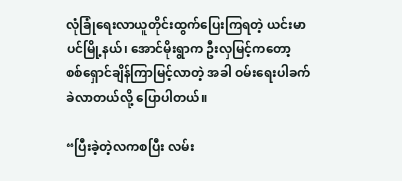လုံခြုံရေးလာယူတိုင်းထွက်ပြေးကြရတဲ့ ယင်းမာပင်မြို့နယ်၊ အောင်မိုးရွာက ဦးလှမြင့်ကတော့ စစ်ရှောင်ချိန်ကြာမြင့်လာတဲ့ အခါ ဝမ်းရေးပါခက်ခဲလာတယ်လို့ ပြောပါတယ်။

“ပြီးခဲ့တဲ့လကစပြီး လမ်း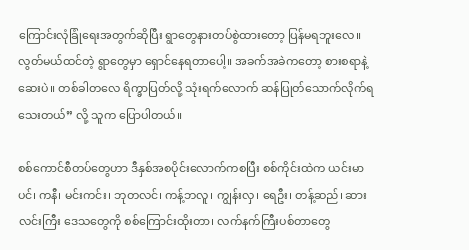ကြောင်းလုံခြုံရေးအတွက်ဆိုပြီး ရွာတွေနားတပ်စွဲထားတော့ ပြန်မရဘူးလေ။ လွတ်မယ်ထင်တဲ့ ရွာတွေမှာ ရှောင်နေရတာပေါ့။ အခက်အခဲကတော့ စားစရာနဲ့ဆေးပဲ။ တစ်ခါတလေ ရိက္ခာပြတ်လို့ သုံးရက်လောက် ဆန်ပြုတ်သောက်လိုက်ရသေးတယ်” လို့ သူက ပြောပါတယ်။

စစ်ကောင်စီတပ်တွေဟာ ဒီနှစ်အစပိုင်းလောက်ကစပြီး စစ်ကိုင်းထဲက ယင်းမာပင်၊ ကနီ၊ မင်းကင်း၊ ဘုတလင်၊ ကန့်ဘလူ၊ ကျွန်းလှ၊ ရေဦး၊ တန့်ဆည်၊ ဆားလင်းကြီး ဒေသတွေကို စစ်ကြောင်းထိုးတာ၊ လက်နက်ကြီးပစ်တာတွေ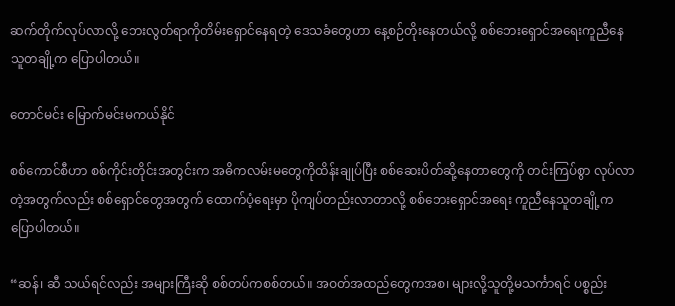ဆက်တိုက်လုပ်လာလို့ ဘေးလွတ်ရာကိုတိမ်းရှောင်နေရတဲ့ ဒေသခံတွေဟာ နေ့စဉ်တိုးနေတယ်လို့ စစ်ဘေးရှောင်အရေးကူညီနေသူတချို့က ပြောပါတယ်။

တောင်မင်း မြောက်မင်းမကယ်နိုင်

စစ်ကောင်စီဟာ စစ်ကိုင်းတိုင်းအတွင်းက အဓိကလမ်းမတွေကိုထိန်းချုပ်ပြီး စစ်ဆေးပိတ်ဆို့နေတာတွေကို တင်းကြပ်စွာ လုပ်လာတဲ့အတွက်လည်း စစ်ရှောင်တွေအတွက် ထောက်ပံ့ရေးမှာ ပိုကျပ်တည်းလာတာလို့ စစ်ဘေးရှောင်အရေး ကူညီနေသူတချို့က ပြောပါတယ်။

“ဆန်၊ ဆီ သယ်ရင်လည်း အများကြီးဆို စစ်တပ်ကစစ်တယ်။ အဝတ်အထည်တွေကအစ၊ များလို့သူတို့မသင်္ကာရင် ပစ္စည်း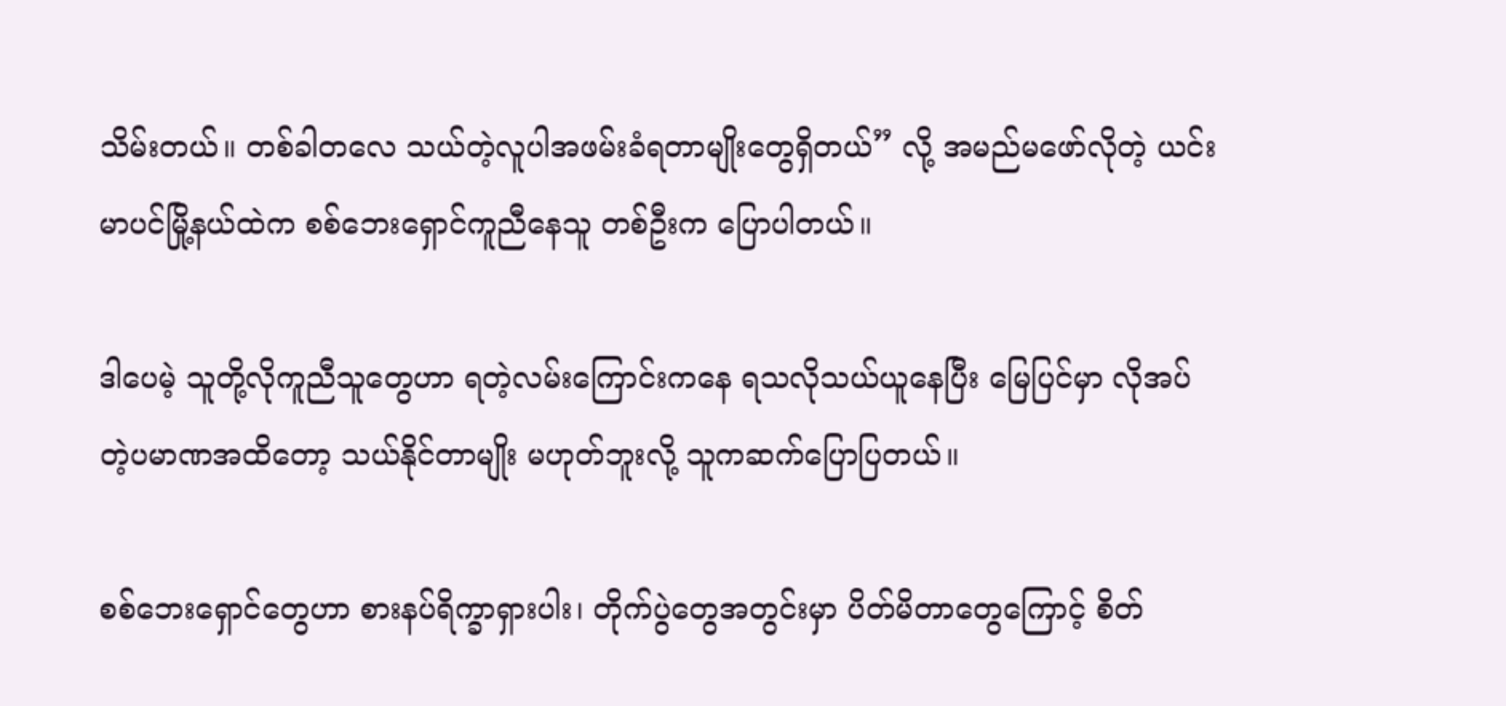သိမ်းတယ်။ တစ်ခါတလေ သယ်တဲ့လူပါအဖမ်းခံရတာမျိုးတွေရှိတယ်” လို့ အမည်မဖော်လိုတဲ့ ယင်းမာပင်မြို့နယ်ထဲက စစ်ဘေးရှောင်ကူညီနေသူ တစ်ဦးက ပြောပါတယ်။

ဒါပေမဲ့ သူတို့လိုကူညီသူတွေဟာ ရတဲ့လမ်းကြောင်းကနေ ရသလိုသယ်ယူနေပြီး မြေပြင်မှာ လိုအပ်တဲ့ပမာဏအထိတော့ သယ်နိုင်တာမျိုး မဟုတ်ဘူးလို့ သူကဆက်ပြောပြတယ်။

စစ်ဘေးရှောင်တွေဟာ စားနပ်ရိက္ခာရှားပါး၊ တိုက်ပွဲတွေအတွင်းမှာ ပိတ်မိတာတွေကြောင့် စိတ်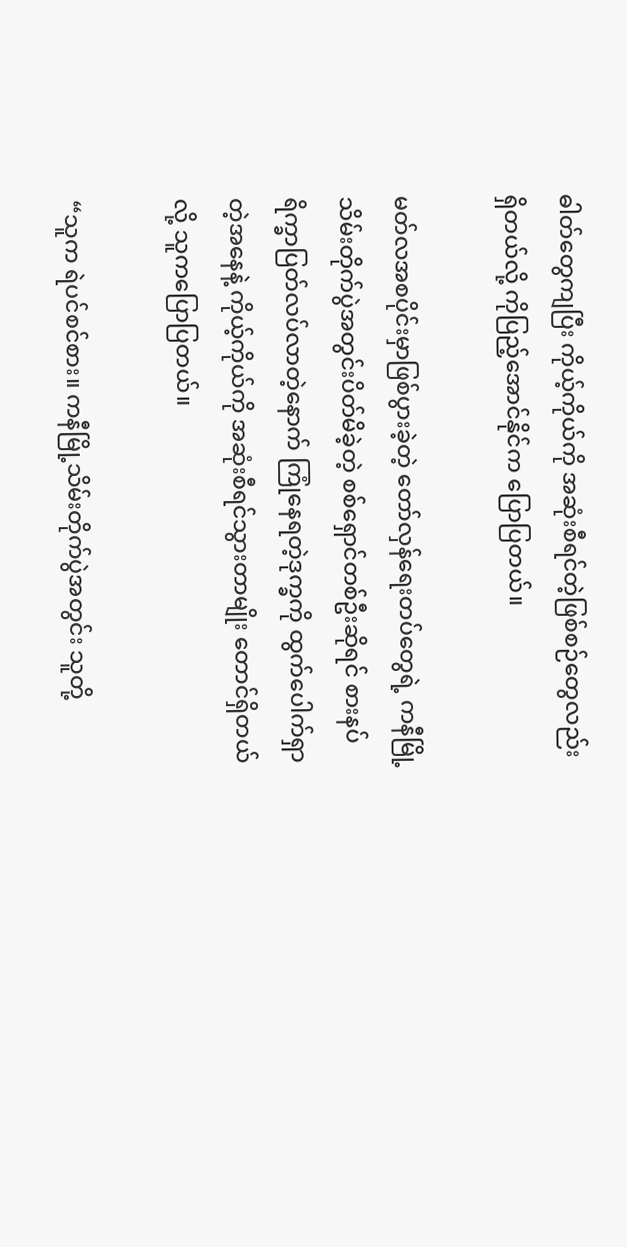ဓါတ်တွေကျပြီး ကိုယ့်ကိုယ်ကို အဆုံးစီရင်တဲ့ဖြစ်စဉ်တွေလည်း ရှိတယ်လို့ ကိုပြည့်အောင်နိုင်က ပြောပြတယ်။

မတ်လအစပိုင်းမှာဖြစ်ပွားခဲ့တဲ့ တော်လှန်ရေးတပ်တွေရဲ့ ကနီမြို့သိမ်းတိုက်ပွဲအတွင်းပိတ်မိခဲ့တဲ့ စစ်ရှောင်တစ်ဦးဆိုရင် စားနပ်ရိက္ခာပြတ်လပ်လာတဲ့နောက် ကြုံနေရတဲ့ဒုက္ခကို ထွက်ပေါက်ရှာတဲ့အနေနဲ့ ကိုယ့်ကိုယ်ကို အဆုံးစီရင်သွားတာမျိုး တောင်ရှိတယ်လို့ သူကပြောပြတယ်။

“သူက ရဲပင်စင်စား။ ကနီမြို့သိမ်းတိုက်ပွဲအတွင်း သူတို့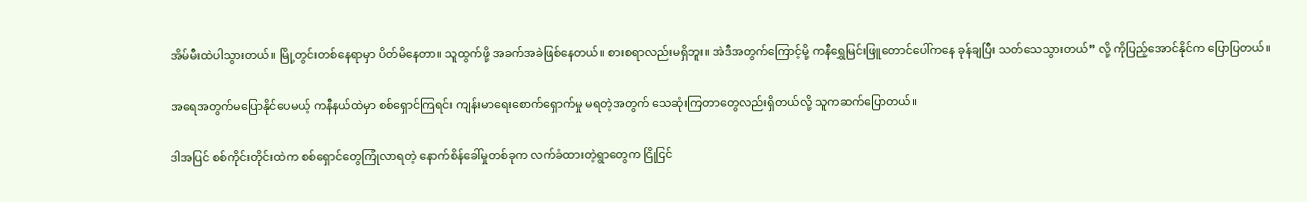အိမ်မီးထဲပါသွားတယ်။ မြို့တွင်းတစ်နေရာမှာ ပိတ်မိနေတာ။ သူထွက်ဖို့ အခက်အခဲဖြစ်နေတယ်။ စားစရာလည်းမရှိဘူး။ အဲဒီအတွက်ကြောင့်မို့ ကနီရွှေမြင်းဖြူတောင်ပေါ်ကနေ ခုန်ချပြီး သတ်သေသွားတယ်” လို့ ကိုပြည့်အောင်နိုင်က ပြောပြတယ်။

အရေအတွက်မပြောနိုင်ပေမယ့် ကနီနယ်ထဲမှာ စစ်ရှောင်ကြရင်း ကျန်းမာရေးစောက်ရှောက်မှု မရတဲ့အတွက် သေဆုံးကြတာတွေလည်းရှိတယ်လို့ သူကဆက်ပြောတယ်။

ဒါအပြင် စစ်ကိုင်းတိုင်းထဲက စစ်ရှောင်တွေကြုံလာရတဲ့ နောက်စိန်ခေါ်မှုတစ်ခုက လက်ခံထားတဲ့ရွာတွေက ငြိုငြင်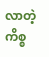လာတဲ့ ကိစ္စ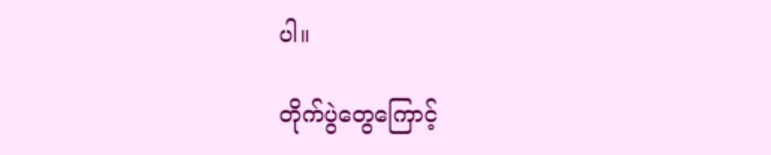ပါ။

တိုက်ပွဲတွေကြောင့်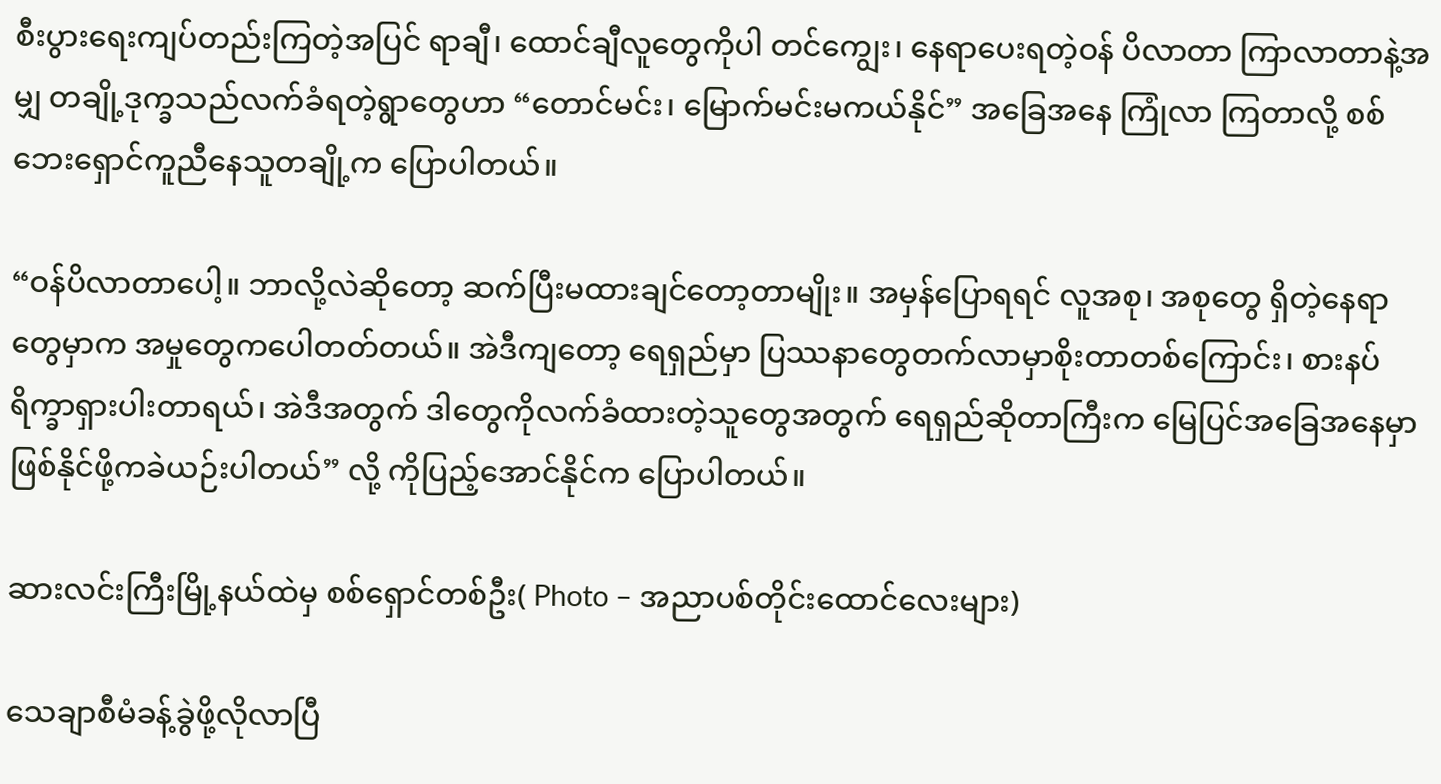စီးပွားရေးကျပ်တည်းကြတဲ့အပြင် ရာချီ၊ ထောင်ချီလူတွေကိုပါ တင်ကျွေး၊ နေရာပေးရတဲ့ဝန် ပိလာတာ ကြာလာတာနဲ့အမျှ တချို့ဒုက္ခသည်လက်ခံရတဲ့ရွာတွေဟာ “တောင်မင်း၊ မြောက်မင်းမကယ်နိုင်” အခြေအနေ ကြုံလာ ကြတာလို့ စစ်ဘေးရှောင်ကူညီနေသူတချို့က ပြောပါတယ်။

“ဝန်ပိလာတာပေါ့။ ဘာလို့လဲဆိုတော့ ဆက်ပြီးမထားချင်တော့တာမျိုး။ အမှန်ပြောရရင် လူအစု၊ အစုတွေ ရှိတဲ့နေရာတွေမှာက အမှုတွေကပေါတတ်တယ်။ အဲဒီကျတော့ ရေရှည်မှာ ပြဿနာတွေတက်လာမှာစိုးတာတစ်ကြောင်း၊ စားနပ်ရိက္ခာရှားပါးတာရယ်၊ အဲဒီအတွက် ဒါတွေကိုလက်ခံထားတဲ့သူတွေအတွက် ရေရှည်ဆိုတာကြီးက မြေပြင်အခြေအနေမှာ ဖြစ်နိုင်ဖို့ကခဲယဉ်းပါတယ်” လို့ ကိုပြည့်အောင်နိုင်က ပြောပါတယ်။

ဆားလင်းကြီးမြို့နယ်ထဲမှ စစ်ရှောင်တစ်ဦး( Photo – အညာပစ်တိုင်းထောင်လေးများ)

သေချာစီမံခန့်ခွဲဖို့လိုလာပြီ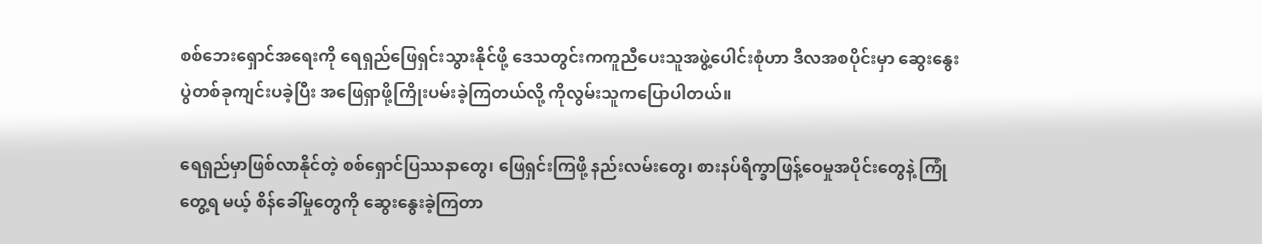စစ်ဘေးရှောင်အရေးကို ရေရှည်ဖြေရှင်းသွားနိုင်ဖို့ ဒေသတွင်းကကူညီပေးသူအဖွဲ့ပေါင်းစုံဟာ ဒီလအစပိုင်းမှာ ဆွေးနွေးပွဲတစ်ခုကျင်းပခဲ့ပြီး အဖြေရှာဖို့ကြိုးပမ်းခဲ့ကြတယ်လို့ ကိုလွမ်းသူကပြောပါတယ်။

ရေရှည်မှာဖြစ်လာနိုင်တဲ့ စစ်ရှောင်ပြဿနာတွေ၊ ဖြေရှင်းကြဖို့ နည်းလမ်းတွေ၊ စားနပ်ရိက္ခာဖြန့်ဝေမှုအပိုင်းတွေနဲ့ ကြုံတွေ့ရ မယ့် စိန်ခေါ်မှုတွေကို ဆွေးနွေးခဲ့ကြတာ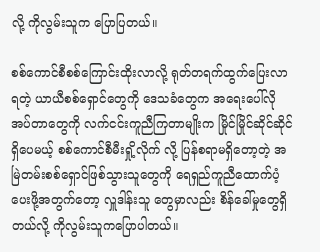လို့ ကိုလွမ်းသူက ပြောပြတယ်။

စစ်ကောင်စီစစ်ကြောင်းထိုးလာလို့ ရုတ်တရက်ထွက်ပြေးလာရတဲ့ ယာယီစစ်ရှောင်တွေကို ဒေသခံတွေက အရေးပေါ်လိုအပ်တာတွေကို လက်ငင်းကူညီကြတာမျိုးက မြိုင်မြိုင်ဆိုင်ဆိုင်ရှိပေမယ့် စစ်ကောင်စီမီးရှို့လိုက် လို့ ပြန်စရာမရှိတော့တဲ့ အမြဲတမ်းစစ်ရှောင်ဖြစ်သွားသူတွေကို ရေရှည်ကူညီထောက်ပံ့ပေးဖို့အတွက်တော့ လှူဒါန်းသူ တွေမှာလည်း စိန်ခေါ်မှုတွေရှိတယ်လို့ ကိုလွမ်းသူကပြောပါတယ်။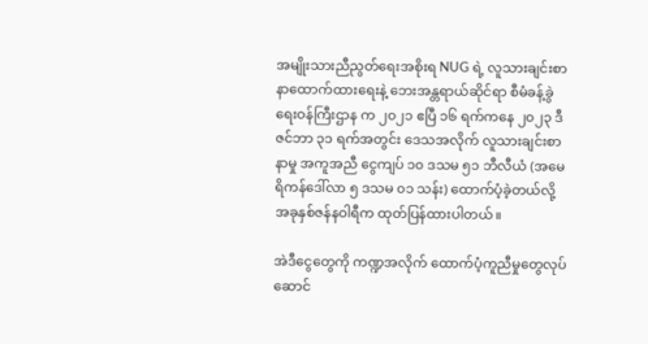အမျိုးသားညီညွတ်ရေးအစိုးရ NUG ရဲ့ လူသားချင်းစာနာထောက်ထားရေးနဲ့ ဘေးအန္တရာယ်ဆိုင်ရာ စီမံခန့်ခွဲရေးဝန်ကြီးဌာန က ၂၀၂၁ ဧပြီ ၁၆ ရက်ကနေ ၂၀၂၃ ဒီဇင်ဘာ ၃၁ ရက်အတွင်း ဒေသအလိုက် လူသားချင်းစာနာမှု အကူအညီ ငွေကျပ် ၁၀ ဒသမ ၅၁ ဘီလီယံ (အမေရိကန်ဒေါ်လာ ၅ ဒသမ ၀၁ သန်း) ထောက်ပံ့ခဲ့တယ်လို့ အခုနှစ်ဇန်နဝါရီက ထုတ်ပြန်ထားပါတယ်။

အဲဒီငွေတွေကို ကဏ္ဍအလိုက် ထောက်ပံ့ကူညီမှုတွေလုပ်ဆောင်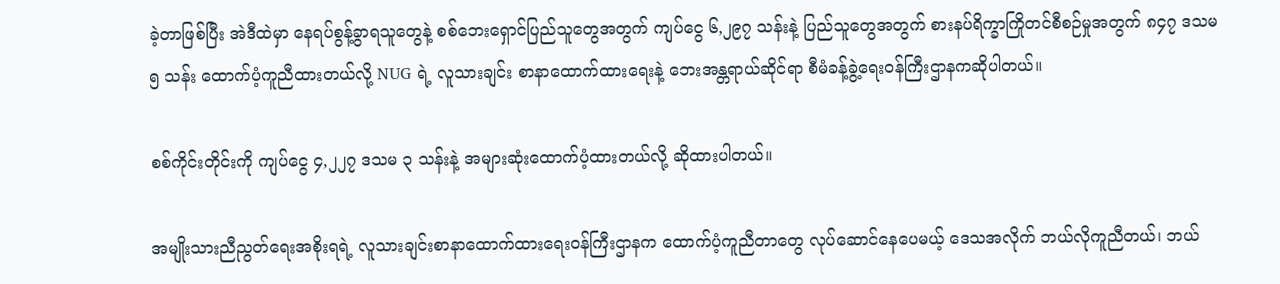ခဲ့တာဖြစ်ပြီး အဲဒီထဲမှာ နေရပ်စွန့်ခွာရသူတွေနဲ့ စစ်ဘေးရှောင်ပြည်သူတွေအတွက် ကျပ်ငွေ ၆,၂၉၇ သန်းနဲ့ ပြည်သူတွေအတွက် စားနပ်ရိက္ခာကြိုတင်စီစဉ်မှုအတွက် ၈၄၇ ဒသမ ၅ သန်း ထောက်ပံ့ကူညီထားတယ်လို့ NUG ရဲ့ လူသားချင်း စာနာထောက်ထားရေးနဲ့ ဘေးအန္တရာယ်ဆိုင်ရာ စီမံခန့်ခွဲ့ရေးဝန်ကြီးဌာနကဆိုပါတယ်။

စစ်ကိုင်းတိုင်းကို ကျပ်ငွေ ၄,၂၂၇ ဒသမ ၃ သန်းနဲ့ အများဆုံးထောက်ပံ့ထားတယ်လို့ ဆိုထားပါတယ်။

အမျိုးသားညီညွတ်ရေးအစိုးရရဲ့ လူသားချင်းစာနာထောက်ထားရေးဝန်ကြီးဌာနက ထောက်ပံ့ကူညီတာတွေ လုပ်ဆောင်နေပေမယ့် ဒေသအလိုက် ဘယ်လိုကူညီတယ်၊ ဘယ်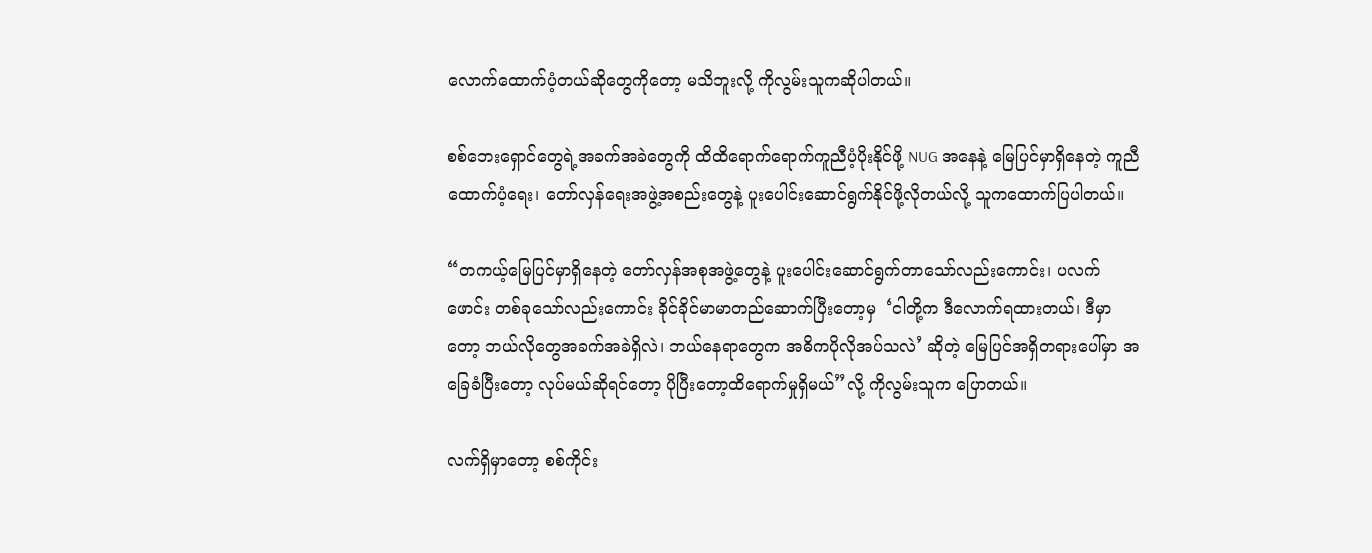လောက်ထောက်ပံ့တယ်ဆိုတွေကိုတော့ မသိဘူးလို့ ကိုလွမ်းသူကဆိုပါတယ်။

စစ်ဘေးရှောင်တွေရဲ့အခက်အခဲတွေကို ထိထိရောက်ရောက်ကူညီပံ့ပိုးနိုင်ဖို့ NUG အနေနဲ့ မြေပြင်မှာရှိနေတဲ့ ကူညီထောက်ပံ့ရေး၊ တော်လှန်ရေးအဖွဲ့အစည်းတွေနဲ့ ပူးပေါင်းဆောင်ရွက်နိုင်ဖို့လိုတယ်လို့ သူကထောက်ပြပါတယ်။

“တကယ့်မြေပြင်မှာရှိနေတဲ့ တော်လှန်အစုအဖွဲ့တွေနဲ့ ပူးပေါင်းဆောင်ရွက်တာသော်လည်းကောင်း၊ ပလက်ဖောင်း တစ်ခုသော်လည်းကောင်း ခိုင်ခိုင်မာမာတည်ဆောက်ပြီးတော့မှ  ‘ငါတို့က ဒီလောက်ရထားတယ်၊ ဒီမှာတော့ ဘယ်လိုတွေအခက်အခဲရှိလဲ၊ ဘယ်နေရာတွေက အဓိကပိုလိုအပ်သလဲ’ ဆိုတဲ့ မြေပြင်အရှိတရားပေါ်မှာ အခြေခံပြီးတော့ လုပ်မယ်ဆိုရင်တော့ ပိုပြီးတော့ထိရောက်မှုရှိမယ်”လို့ ကိုလွမ်းသူက ပြောတယ်။

လက်ရှိမှာတော့ စစ်ကိုင်း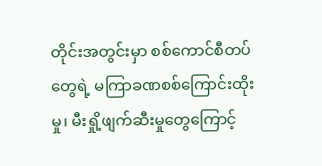တိုင်းအတွင်းမှာ စစ်ကောင်စီတပ်တွေရဲ့ မကြာခဏစစ်ကြောင်းထိုးမှု၊ မီးရှို့ဖျက်ဆီးမှုတွေကြောင့်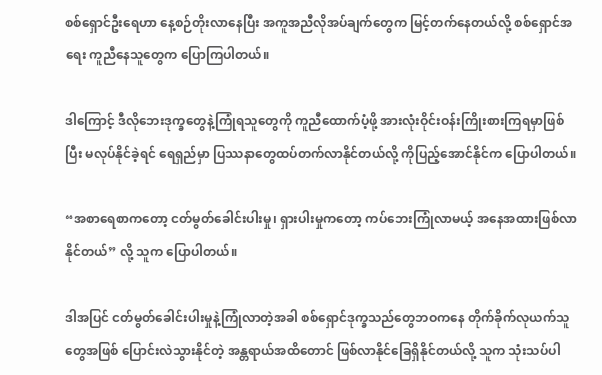စစ်ရှောင်ဦးရေဟာ နေ့စဉ်တိုးလာနေပြီး အကူအညီလိုအပ်ချက်တွေက မြင့်တက်နေတယ်လို့ စစ်ရှောင်အရေး ကူညီနေသူတွေက ပြောကြပါတယ်။

ဒါကြောင့် ဒီလိုဘေးဒုက္ခတွေနဲ့ကြုံရသူတွေကို ကူညီထောက်ပံ့ဖို့ အားလုံးဝိုင်းဝန်းကြိုးစားကြရမှာဖြစ်ပြီး မလုပ်နိုင်ခဲ့ရင် ရေရှည်မှာ ပြဿနာတွေထပ်တက်လာနိုင်တယ်လို့ ကိုပြည့်အောင်နိုင်က ပြောပါတယ်။

“အစာရေစာကတော့ ငတ်မွတ်ခေါင်းပါးမှု၊ ရှားပါးမှုကတော့ ကပ်ဘေးကြုံလာမယ့် အနေအထားဖြစ်လာနိုင်တယ်” လို့ သူက ပြောပါတယ်။

ဒါအပြင် ငတ်မွတ်ခေါင်းပါးမှုနဲ့ကြုံလာတဲ့အခါ စစ်ရှောင်ဒုက္ခသည်တွေဘဝကနေ တိုက်ခိုက်လုယက်သူတွေအဖြစ် ပြောင်းလဲသွားနိုင်တဲ့ အန္တရာယ်အထိတောင် ဖြစ်လာနိုင်ခြေရှိနိုင်တယ်လို့ သူက သုံးသပ်ပါ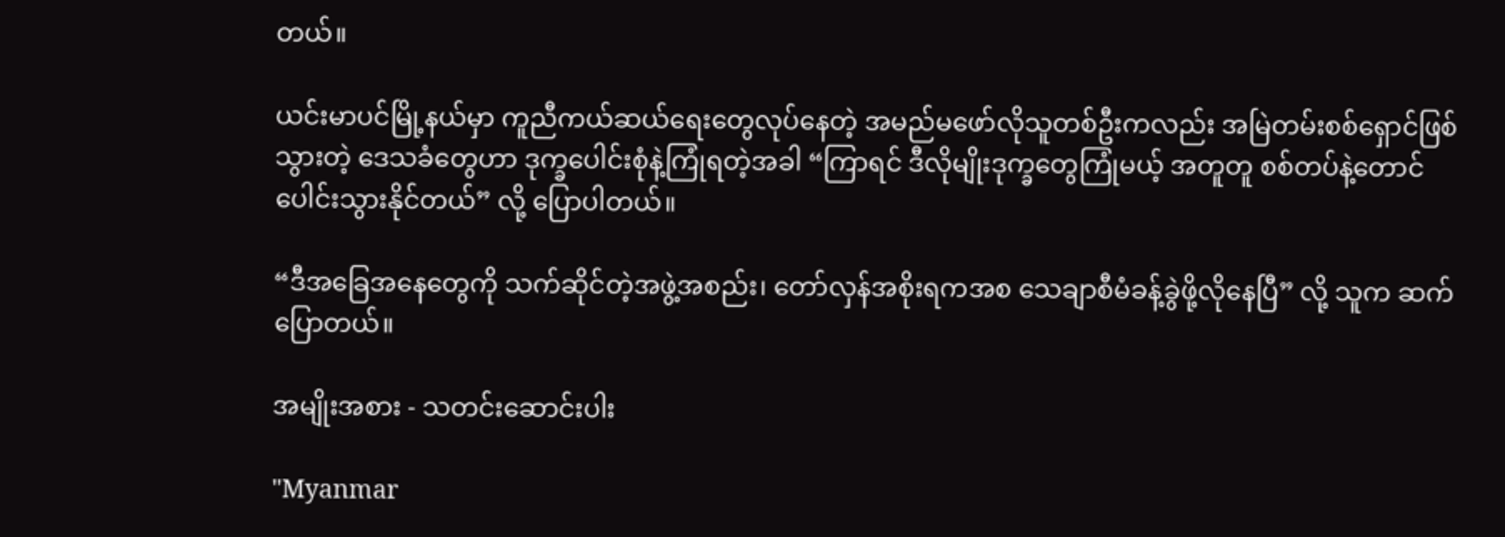တယ်။

ယင်းမာပင်မြို့နယ်မှာ ကူညီကယ်ဆယ်ရေးတွေလုပ်နေတဲ့ အမည်မဖော်လိုသူတစ်ဦးကလည်း အမြဲတမ်းစစ်ရှောင်ဖြစ်သွားတဲ့ ဒေသခံတွေဟာ ဒုက္ခပေါင်းစုံနဲ့ကြုံရတဲ့အခါ “ကြာရင် ဒီလိုမျိုးဒုက္ခတွေကြုံမယ့် အတူတူ စစ်တပ်နဲ့တောင်ပေါင်းသွားနိုင်တယ်” လို့ ပြောပါတယ်။

“ဒီအခြေအနေတွေကို သက်ဆိုင်တဲ့အဖွဲ့အစည်း၊ တော်လှန်အစိုးရကအစ သေချာစီမံခန့်ခွဲဖို့လိုနေပြီ” လို့ သူက ဆက်ပြောတယ်။

အမျိုးအစား - သတင်းဆောင်းပါး

"Myanmar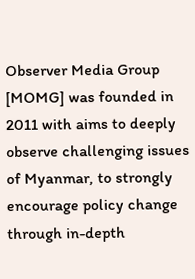Observer Media Group [MOMG] was founded in 2011 with aims to deeply observe challenging issues of Myanmar, to strongly encourage policy change through in-depth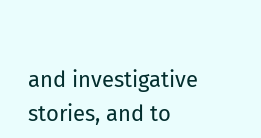and investigative stories, and to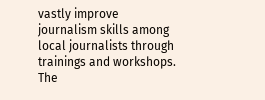vastly improve journalism skills among local journalists through trainings and workshops. The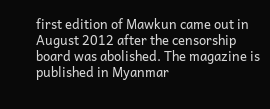first edition of Mawkun came out in August 2012 after the censorship board was abolished. The magazine is published in Myanmar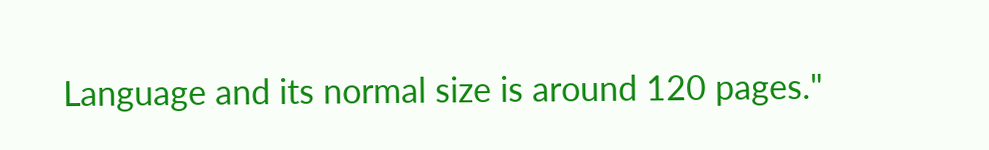Language and its normal size is around 120 pages."